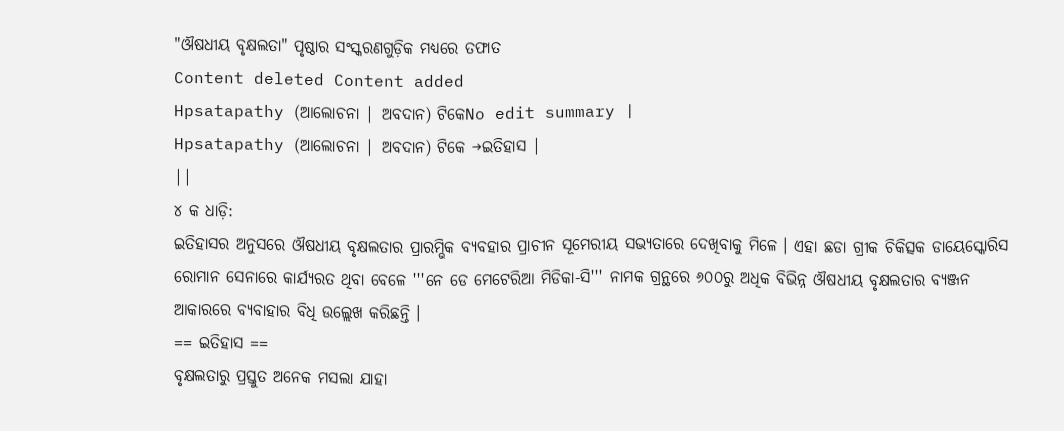"ଔଷଧୀୟ ବୃକ୍ଷଲତା" ପୃଷ୍ଠାର ସଂସ୍କରଣଗୁଡ଼ିକ ମଧ୍ୟରେ ତଫାତ
Content deleted Content added
Hpsatapathy (ଆଲୋଚନା | ଅବଦାନ) ଟିକେNo edit summary |
Hpsatapathy (ଆଲୋଚନା | ଅବଦାନ) ଟିକେ →ଇତିହାସ |
||
୪ କ ଧାଡ଼ି:
ଇତିହାସର ଅନୁସରେ ଔଷଧୀୟ ବୃକ୍ଷଲତାର ପ୍ରାରମ୍ଭିକ ବ୍ୟବହାର ପ୍ରାଚୀନ ସୂମେରୀୟ ସଭ୍ୟତାରେ ଦେଖିବାକୁ ମିଳେ । ଏହା ଛଡା ଗ୍ରୀକ ଚିକିତ୍ସକ ଡାୟେସ୍କୋରିସ ରୋମାନ ସେନାରେ କାର୍ଯ୍ୟରତ ଥିବା ବେଳେ '''ନେ ଡେ ମେଟେରିଆ ମିଡିକା-ସି''' ନାମକ ଗ୍ରନ୍ଥରେ ୬୦୦ରୁ ଅଧିକ ବିଭିନ୍ନ ଔଷଧୀୟ ବୃକ୍ଷଲତାର ବ୍ୟଞ୍ଜନ ଆକାରରେ ବ୍ୟବାହାର ବିଧି ଉଲ୍ଲେଖ କରିଛନ୍ତି ।
== ଇତିହାସ ==
ବୃକ୍ଷଲତାରୁ ପ୍ରସ୍ତୁତ ଅନେକ ମସଲା ଯାହା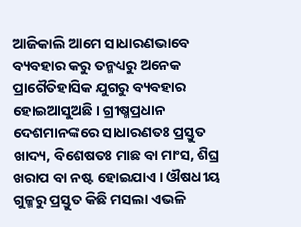ଆଜିକାଲି ଆମେ ସାଧାରଣଭାବେ ବ୍ୟବହାର କରୁ ତନ୍ମଧ୍ୟରୁ ଅନେକ ପ୍ରାଗୈତିହାସିକ ଯୁଗରୁ ବ୍ୟବହାର ହୋଇଆସୁଅଛି । ଗ୍ରୀଷ୍ମପ୍ରଧାନ ଦେଶମାନଙ୍କରେ ସାଧାରଣତଃ ପ୍ରସ୍ତୁତ ଖାଦ୍ୟ, ବିଶେଷତଃ ମାଛ ବା ମାଂସ, ଶିଘ୍ର ଖରାପ ବା ନଷ୍ଟ ହୋଇଯାଏ । ଔଷଧୀୟ ଗୁଳ୍ମରୁ ପ୍ରସ୍ତୁତ କିଛି ମସଲା ଏଭଳି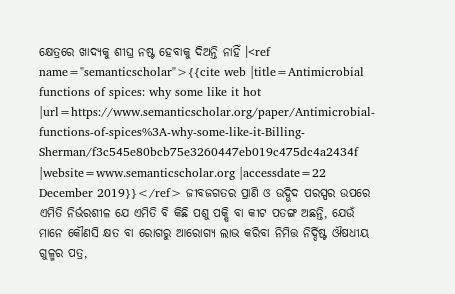କ୍ଷେତ୍ରରେ ଖାଦ୍ୟକୁ ଶୀଘ୍ର ନଷ୍ଟ ହେବାକୁ ଦିଅନ୍ତି ନାହିଁ ।<ref name="semanticscholar">{{cite web |title=Antimicrobial functions of spices: why some like it hot |url=https://www.semanticscholar.org/paper/Antimicrobial-functions-of-spices%3A-why-some-like-it-Billing-Sherman/f3c545e80bcb75e3260447eb019c475dc4a2434f |website=www.semanticscholar.org |accessdate=22 December 2019}}</ref> ଜୀବଜଗତର ପ୍ରାଣି ଓ ଉଦ୍ଭିଦ ପରସ୍ପର ଉପରେ ଏମିତି ନିର୍ଭରଶୀଳ ଯେ ଏମିତି ବି କିଛି ପଶୁ ପକ୍ଷି ବା କୀଟ ପତଙ୍ଗ ଅଛନ୍ତି, ଯେଉଁ ମାନେ କୌଣସି କ୍ଷତ ବା ରୋଗରୁ ଆରୋଗ୍ୟ ଲାଭ କରିବା ନିମିତ୍ତ ନିର୍ଦ୍ଦିଷ୍ଟ ଔଷଧୀୟ ଗୁଳ୍ମର ପତ୍ର,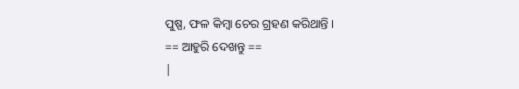ପୁଷ୍ପ, ଫଳ କିମ୍ବା ଚେର ଗ୍ରହଣ କରିଥାନ୍ତି ।
== ଆହୁରି ଦେଖନ୍ତୁ ==
|